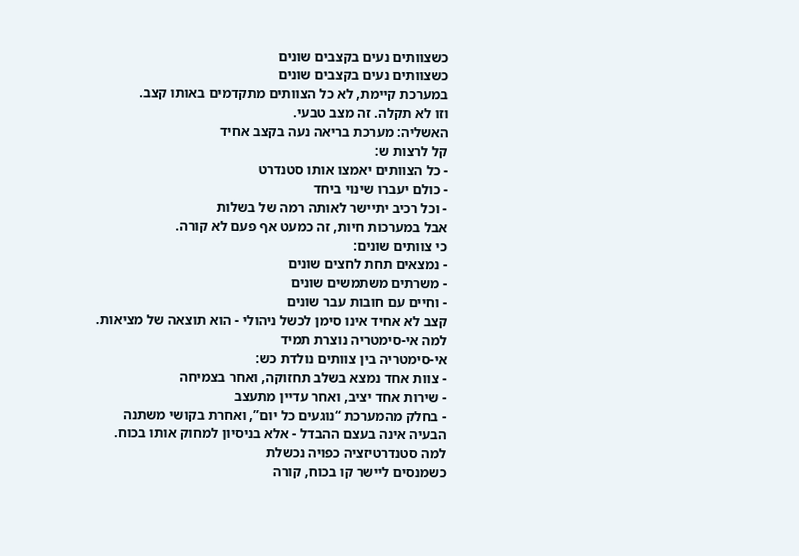כשצוותים נעים בקצבים שונים
כשצוותים נעים בקצבים שונים
במערכת קיימת, לא כל הצוותים מתקדמים באותו קצב.
וזו לא תקלה. זה מצב טבעי.
האשליה: מערכת בריאה נעה בקצב אחיד
קל לרצות ש:
- כל הצוותים יאמצו אותו סטנדרט
- כולם יעברו שינוי ביחד
- וכל רכיב יתיישר לאותה רמה של בשלות
אבל במערכות חיות, זה כמעט אף פעם לא קורה.
כי צוותים שונים:
- נמצאים תחת לחצים שונים
- משרתים משתמשים שונים
- וחיים עם חובות עבר שונים
קצב לא אחיד אינו סימן לכשל ניהולי - הוא תוצאה של מציאות.
למה אי-סימטריה נוצרת תמיד
אי-סימטריה בין צוותים נולדת כש:
- צוות אחד נמצא בשלב תחזוקה, ואחר בצמיחה
- שירות אחד יציב, ואחר עדיין מתעצב
- בחלק מהמערכת “נוגעים כל יום”, ואחרת בקושי משתנה
הבעיה אינה בעצם ההבדל - אלא בניסיון למחוק אותו בכוח.
למה סטנדרטיזציה כפויה נכשלת
כשמנסים ליישר קו בכוח, קורה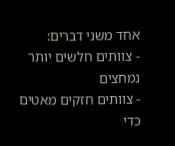אחד משני דברים:
- צוותים חלשים יותר נמחצים
- צוותים חזקים מאטים כדי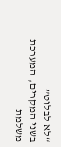“לא לבלוט”
בשני המקרים, המערכת משלמת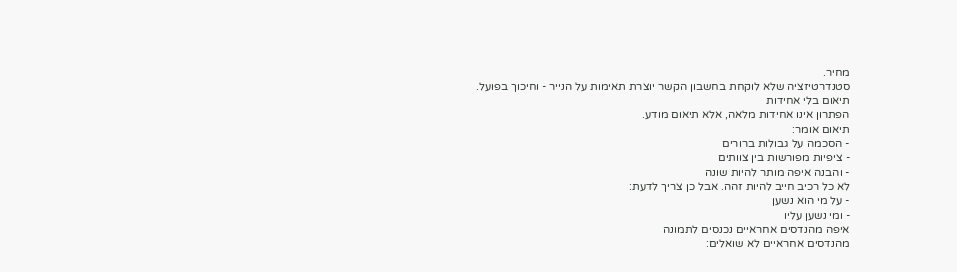מחיר.
סטנדרטיזציה שלא לוקחת בחשבון הקשר יוצרת תאימות על הנייר - וחיכוך בפועל.
תיאום בלי אחידות
הפתרון אינו אחידות מלאה, אלא תיאום מודע.
תיאום אומר:
- הסכמה על גבולות ברורים
- ציפיות מפורשות בין צוותים
- והבנה איפה מותר להיות שונה
לא כל רכיב חייב להיות זהה. אבל כן צריך לדעת:
- על מי הוא נשען
- ומי נשען עליו
איפה מהנדסים אחראיים נכנסים לתמונה
מהנדסים אחראיים לא שואלים: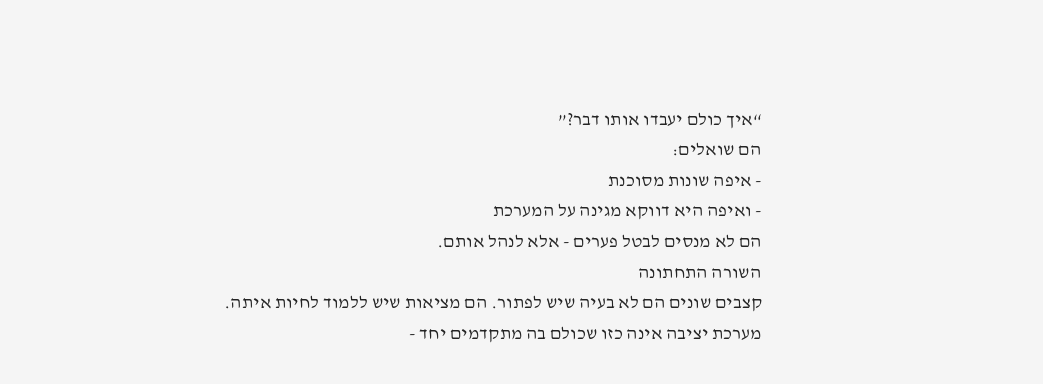“איך כולם יעבדו אותו דבר?”
הם שואלים:
- איפה שונות מסוכנת
- ואיפה היא דווקא מגינה על המערכת
הם לא מנסים לבטל פערים - אלא לנהל אותם.
השורה התחתונה
קצבים שונים הם לא בעיה שיש לפתור. הם מציאות שיש ללמוד לחיות איתה.
מערכת יציבה אינה כזו שכולם בה מתקדמים יחד -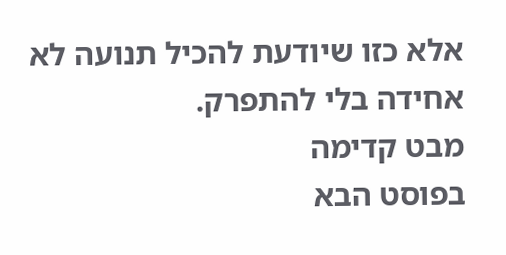אלא כזו שיודעת להכיל תנועה לא אחידה בלי להתפרק.
מבט קדימה
בפוסט הבא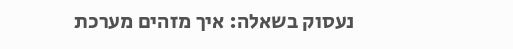נעסוק בשאלה: איך מזהים מערכת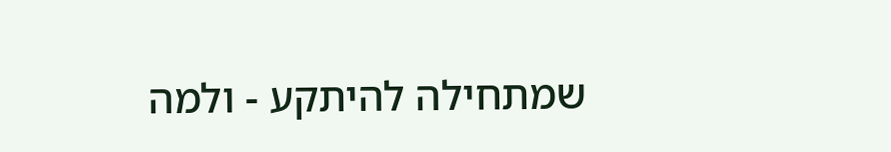שמתחילה להיתקע - ולמה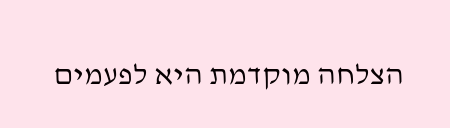הצלחה מוקדמת היא לפעמים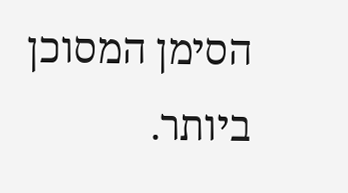הסימן המסוכן ביותר.